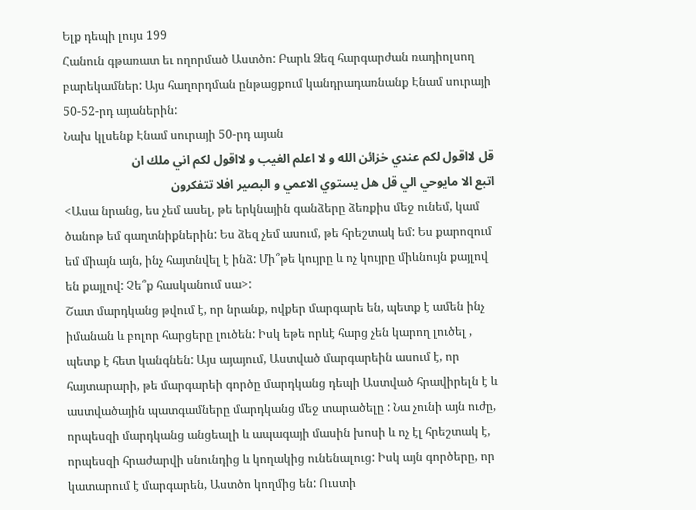Ելք դեպի լույս 199
Հանուն գթառատ եւ ողորմած Աստծո: Բարև Ձեզ հարգարժան ռադիոլսող բարեկամներ: Այս հաղորդման ընթացքում կանդրադառնանք Էնամ սուրայի 50-52-րդ այաներին:
Նախ կլսենք Էնամ սուրայի 50-րդ այան
قل لااقول لكم عندي خزائن الله و لا اعلم الغيب و لااقول لكم اني ملك ان
اتبع الا مايوحي الي قل هل يستوي الاعمي و البصير افلا تتفكرون
<Ասա նրանց, ես չեմ ասել, թե երկնային գանձերը ձեռքիս մեջ ունեմ, կամ ծանոթ եմ գաղտնիքներին: Ես ձեզ չեմ ասում, թե հրեշտակ եմ: Ես քարոզում եմ միայն այն, ինչ հայտնվել է ինձ: Մի՞թե կույրը և ոչ կույրը միևնույն քայլով են քայլով: Չե՞ք հասկանում սա>:
Շատ մարդկանց թվում է, որ նրանք, ովքեր մարգարե են, պետք է ամեն ինչ իմանան և բոլոր հարցերը լուծեն: Իսկ եթե որևէ հարց չեն կարող լուծել , պետք է հետ կանգնեն: Այս այայում, Աստված մարգարեին ասում է, որ հայտարարի, թե մարգարեի գործը մարդկանց դեպի Աստված հրավիրելն է և աստվածային պատգամները մարդկանց մեջ տարածելը : Նա չունի այն ուժը, որպեսզի մարդկանց անցեալի և ապագայի մասին խոսի և ոչ էլ հրեշտակ է, որպեսզի հրաժարվի սնունդից և կողակից ունենալուց: Իսկ այն գործերը, որ կատարում է մարգարեն, Աստծո կողմից են: Ուստի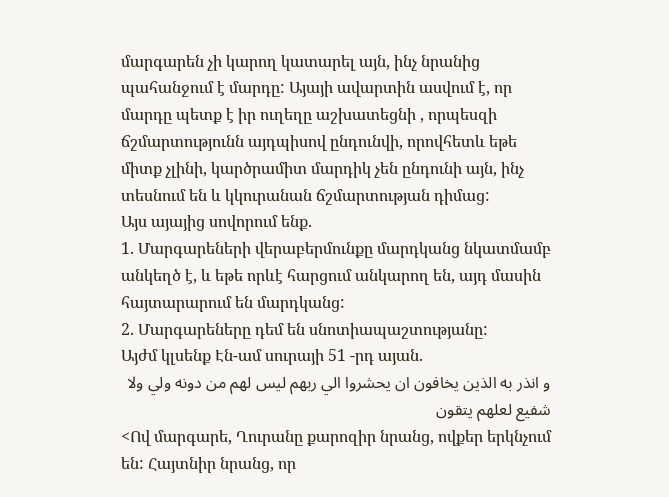մարգարեն չի կարող կատարել այն, ինչ նրանից պահանջում է մարդը: Այայի ավարտին ասվում է, որ մարդը պետք է իր ուղեղը աշխատեցնի , որպեսզի ճշմարտությունն այդպիսով ընդունվի, որովհետև եթե միտք չլինի, կարծրամիտ մարդիկ չեն ընդունի այն, ինչ տեսնում են և կկուրանան ճշմարտության դիմաց:
Այս այայից սովորում ենք.
1. Մարգարեների վերաբերմունքը մարդկանց նկատմամբ անկեղծ է, և եթե որևէ հարցում անկարող են, այդ մասին հայտարարում են մարդկանց:
2. Մարգարեները դեմ են սնոտիապաշտությանը:
Այժմ կլսենք Էն-ամ սուրայի 51 -րդ այան.
و انذر به الذين يخافون ان يحشروا الي ربهم ليس لهم من دونه ولي ولا
شفيع لعلهم يتقون
<Ով մարգարե, Ղուրանը քարոզիր նրանց, ովքեր երկնչում են: Հայտնիր նրանց, որ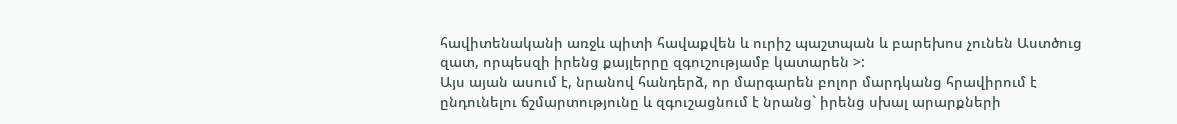հավիտենականի առջև պիտի հավաքվեն և ուրիշ պաշտպան և բարեխոս չունեն Աստծուց զատ, որպեսզի իրենց քայլերրը զգուշությամբ կատարեն >:
Այս այան ասում է, նրանով հանդերձ, որ մարգարեն բոլոր մարդկանց հրավիրում է ընդունելու ճշմարտությունը և զգուշացնում է նրանց` իրենց սխալ արարքների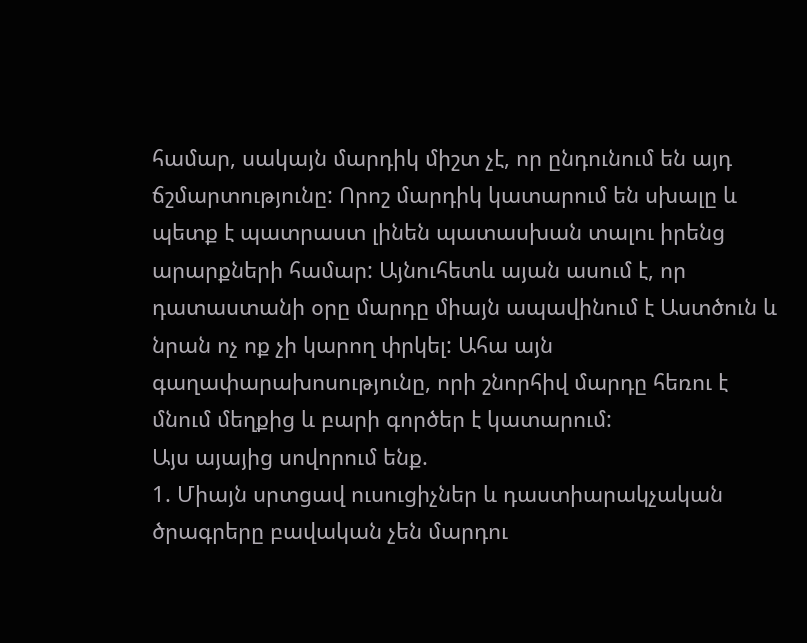համար, սակայն մարդիկ միշտ չէ, որ ընդունում են այդ ճշմարտությունը: Որոշ մարդիկ կատարում են սխալը և պետք է պատրաստ լինեն պատասխան տալու իրենց արարքների համար: Այնուհետև այան ասում է, որ դատաստանի օրը մարդը միայն ապավինում է Աստծուն և նրան ոչ ոք չի կարող փրկել: Ահա այն գաղափարախոսությունը, որի շնորհիվ մարդը հեռու է մնում մեղքից և բարի գործեր է կատարում:
Այս այայից սովորում ենք.
1. Միայն սրտցավ ուսուցիչներ և դաստիարակչական ծրագրերը բավական չեն մարդու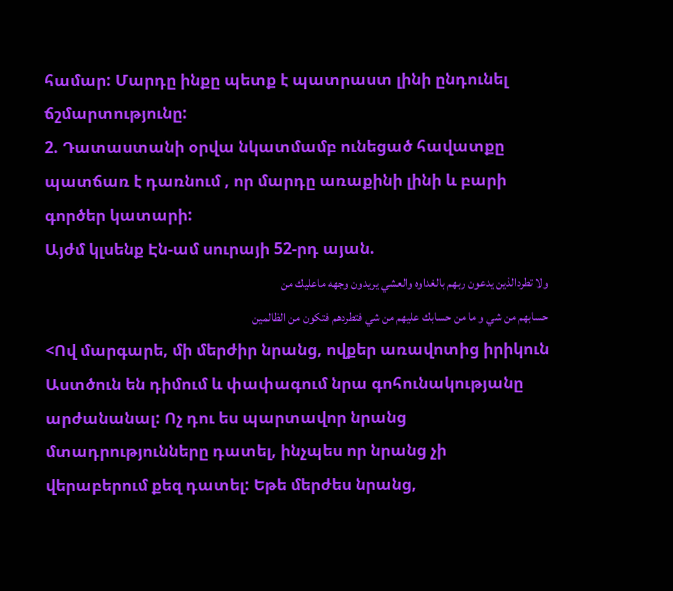համար: Մարդը ինքը պետք է պատրաստ լինի ընդունել ճշմարտությունը:
2. Դատաստանի օրվա նկատմամբ ունեցած հավատքը պատճառ է դառնում , որ մարդը առաքինի լինի և բարի գործեր կատարի:
Այժմ կլսենք Էն-ամ սուրայի 52-րդ այան.
ولا تطردالذين يدعون ربهم بالغداوه والعشي يريدون وجهه ماعليك من
حسابهم من شي و ما من حسابك عليهم من شي فتطردهم فتكون من الظالمين
<Ով մարգարե, մի մերժիր նրանց, ովքեր առավոտից իրիկուն Աստծուն են դիմում և փափագում նրա գոհունակությանը արժանանալ: Ոչ դու ես պարտավոր նրանց մտադրությունները դատել, ինչպես որ նրանց չի վերաբերում քեզ դատել: Եթե մերժես նրանց,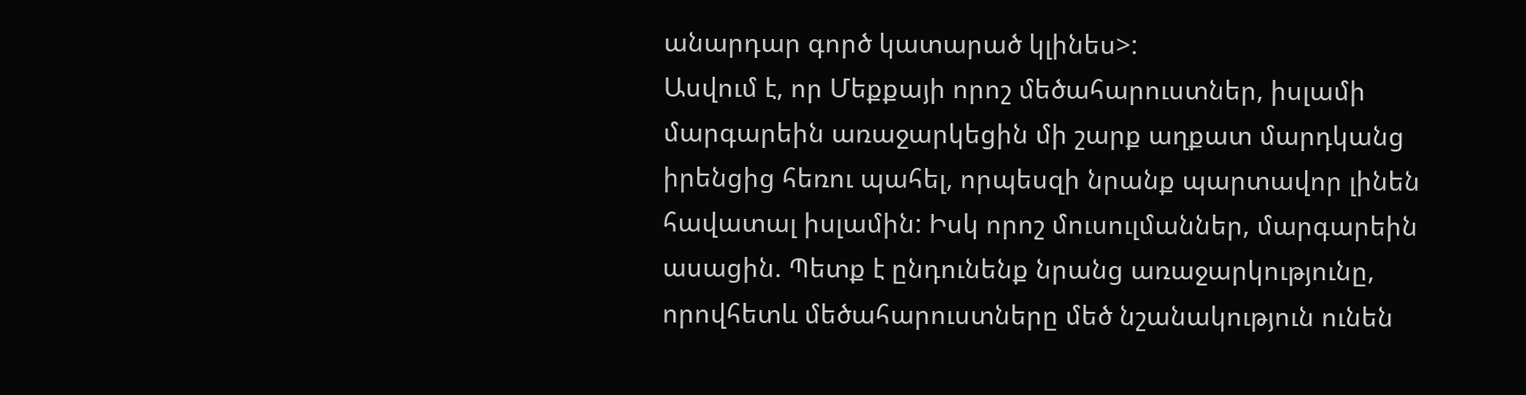անարդար գործ կատարած կլինես>:
Ասվում է, որ Մեքքայի որոշ մեծահարուստներ, իսլամի մարգարեին առաջարկեցին մի շարք աղքատ մարդկանց իրենցից հեռու պահել, որպեսզի նրանք պարտավոր լինեն հավատալ իսլամին: Իսկ որոշ մուսուլմաններ, մարգարեին ասացին. Պետք է ընդունենք նրանց առաջարկությունը, որովհետև մեծահարուստները մեծ նշանակություն ունեն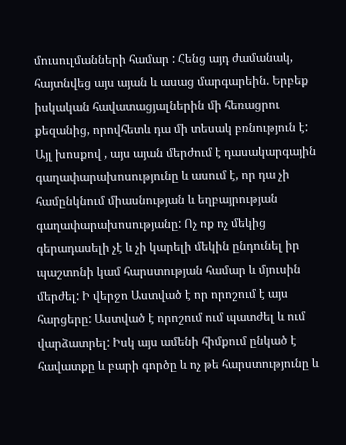մուսուլմանների համար : Հենց այդ ժամանակ, հայտնվեց այս այան և ասաց մարգարեին. Երբեք իսկական հավատացյալներին մի հեռացրու քեզանից, որովհետև դա մի տեսակ բռնություն է: Այլ խոսքով , այս այան մերժում է դասակարգային գաղափարախոսությունը և ասում է, որ դա չի համընկնում միասնության և եղբայրության գաղափարախոսությանը: Ոչ ոք ոչ մեկից գերադասելի չէ և չի կարելի մեկին ընդունել իր պաշտոնի կամ հարստության համար և մյուսին մերժել: Ի վերջո Աստված է որ որոշում է այս հարցերը: Աստված է որոշում ում պատժել և ում վարձատրել: Իսկ այս ամենի հիմքում ընկած է հավատքը և բարի գործը և ոչ թե հարստությունը և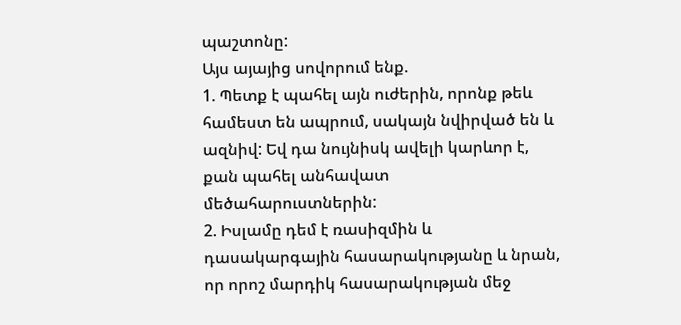պաշտոնը:
Այս այայից սովորում ենք.
1. Պետք է պահել այն ուժերին, որոնք թեև համեստ են ապրում, սակայն նվիրված են և ազնիվ: Եվ դա նույնիսկ ավելի կարևոր է, քան պահել անհավատ մեծահարուստներին:
2. Իսլամը դեմ է ռասիզմին և դասակարգային հասարակությանը և նրան, որ որոշ մարդիկ հասարակության մեջ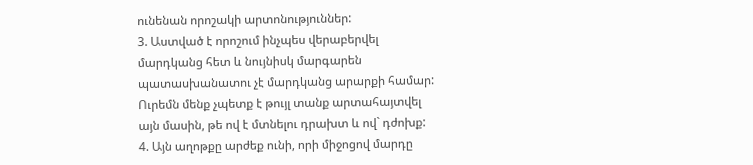ունենան որոշակի արտոնություններ:
3. Աստված է որոշում ինչպես վերաբերվել մարդկանց հետ և նույնիսկ մարգարեն պատասխանատու չէ մարդկանց արարքի համար: Ուրեմն մենք չպետք է թույլ տանք արտահայտվել այն մասին, թե ով է մտնելու դրախտ և ով` դժոխք:
4. Այն աղոթքը արժեք ունի, որի միջոցով մարդը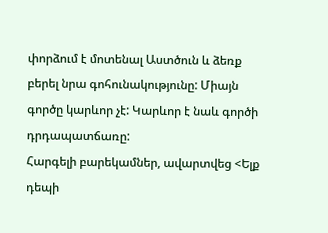փորձում է մոտենալ Աստծուն և ձեռք բերել նրա գոհունակությունը: Միայն գործը կարևոր չէ: Կարևոր է նաև գործի դրդապատճառը:
Հարգելի բարեկամներ, ավարտվեց <Ելք դեպի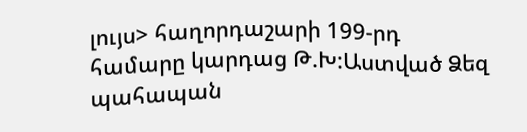լույս> հաղորդաշարի 199-րդ համարը կարդաց Թ.Խ:Աստված Ձեզ պահապան